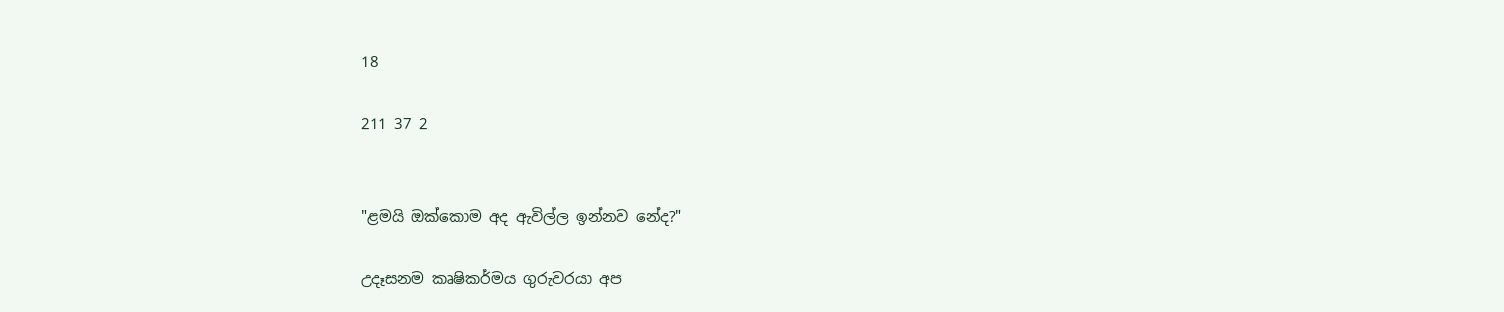18

211 37 2


"ළමයි ඔක්කොම අද ඇවිල්ල ඉන්නව නේද?"

උදෑසනම කෘෂිකර්මය ගුරුවරයා අප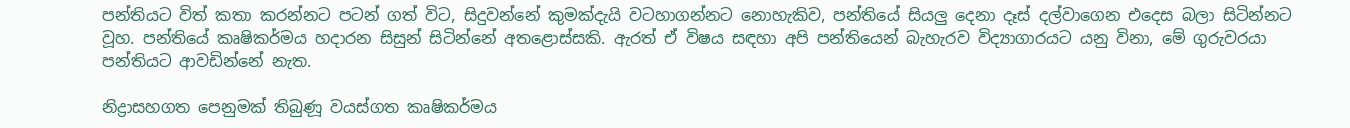පන්තියට විත් කතා කරන්නට පටන් ගත් විට, සිදුවන්නේ කුමක්දැයි වටහාගන්නට නොහැකිව, පන්තියේ සියලු දෙනා දෑස් දල්වාගෙන එදෙස බලා සිටින්නට වූහ. පන්තියේ කෘෂිකර්මය හදාරන සිසුන් සිටින්නේ අතළොස්සකි. ඇරත් ඒ විෂය සඳහා අපි පන්තියෙන් බැහැරව විද්‍යාගාරයට යනු විනා, මේ ගුරුවරයා පන්තියට ආවඩින්නේ නැත.

නිද්‍රාසහගත පෙනුමක් තිබුණූ වයස්ගත කෘෂිකර්මය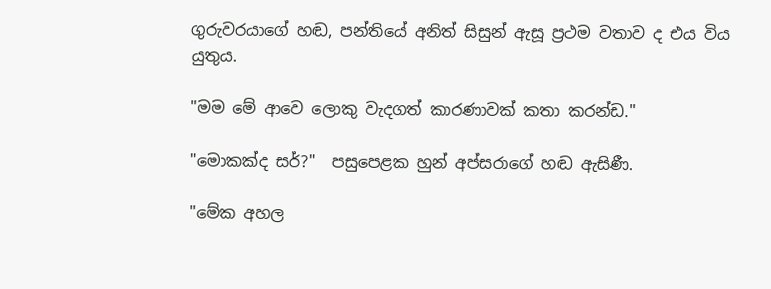ගුරුවරයාගේ හඬ, පන්තියේ අනිත් සිසුන් ඇසූ ප්‍රථම වතාව ද එය විය යුතුය.

"මම මේ ආවෙ ලොකු වැදගත් කාරණාවක් කතා කරන්ඩ."

"මොකක්ද සර්?"  පසුපෙළක හුන් අප්සරාගේ හඬ ඇසිණී.

"මේක අහල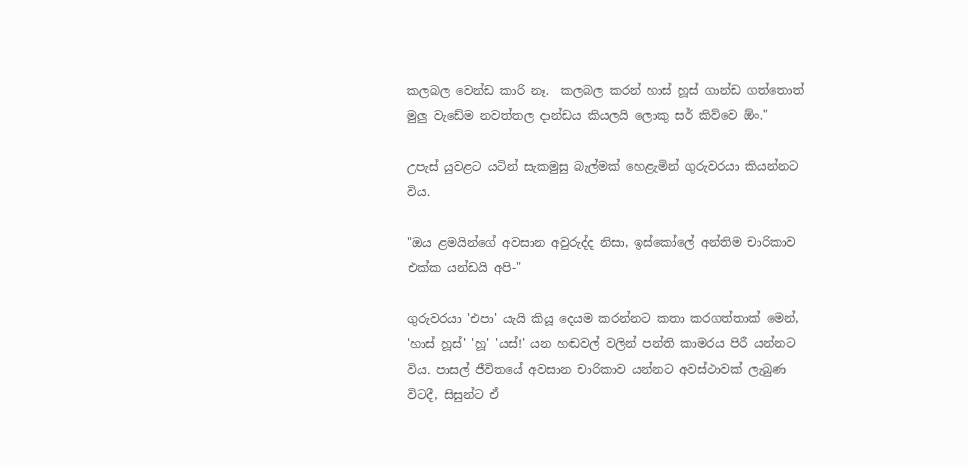කලබල වෙන්ඩ කාරි නෑ.  කලබල කරන් හාස් හූස් ගාන්ඩ ගත්තොත් මුලු වැඩේම නවත්තල දාන්ඩය කියලයි ලොකු සර් කිව්වෙ ඕං."

උපැස් යුවළට යටින් සැකමුසු බැල්මක් හෙළැමින් ගුරුවරයා කියන්නට විය.

"ඔය ළමයින්ගේ අවසාන අවුරුද්ද නිසා, ඉස්කෝලේ අන්තිම චාරිකාව එක්ක යන්ඩයි අපි-"

ගුරුවරයා 'එපා' යැයි කියූ දෙයම කරන්නට කතා කරගත්තාක් මෙන්, 'හාස් හූස්' 'හූ' 'යස්!' යන හඬවල් වලින් පන්‍ති කාමරය පිරී යන්නට විය. පාසල් ජීවිතයේ අවසාන චාරිකාව යන්නට අවස්ථාවක් ලැබුණ විටදී, සිසුන්ට ඒ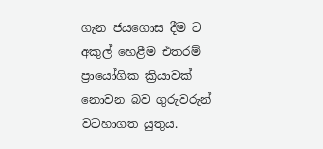ගැන ජයගොස දීම ට අකුල් හෙළීම එතරම් ප්‍රායෝගික ක්‍රියාවක් නොවන බව ගුරුවරුන් වටහාගත යුතුය.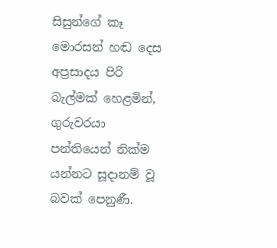සිසුන්ගේ කෑ මොරසන් හඬ දෙස අප්‍රසාදය පිරි බැල්මක් හෙළමින්, ගුරුවරයා පන්තියෙන් නික්ම යන්නට සූදානම් වූ බවක් පෙනුණී.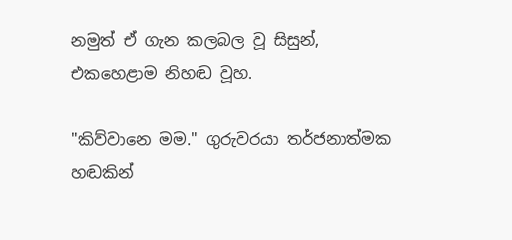නමුත් ඒ ගැන කලබල වූ සිසුන්, එකහෙළාම නිහඬ වූහ.

"කිව්වානෙ මම." ගුරුවරයා තර්ජනාත්මක හඬකින්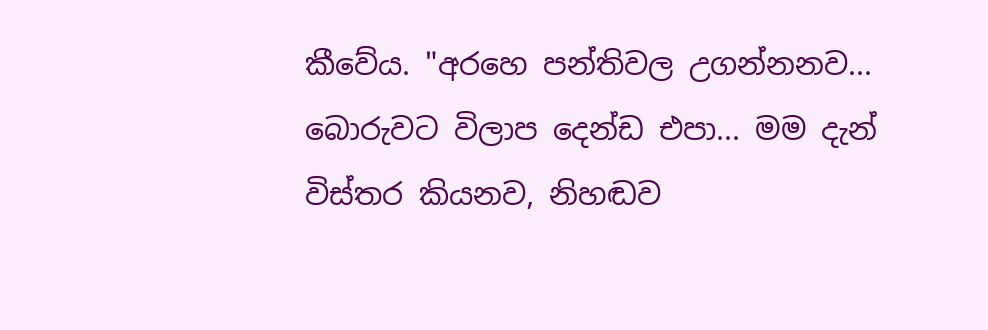කීවේය. "අරහෙ පන්තිවල උගන්නනව... බොරුවට විලාප දෙන්ඩ එපා... මම දැන් විස්තර කියනව, නිහඬව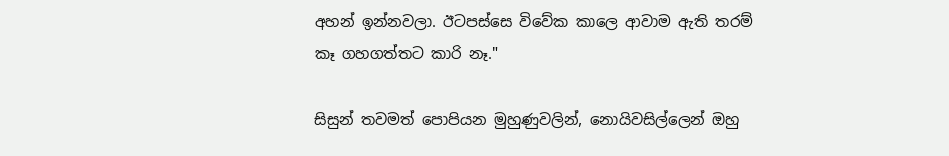අහන් ඉන්නවලා. ඊටපස්සෙ විවේක කාලෙ ආවාම ඇති තරම් කෑ ගහගත්තට කාරි නෑ."

සිසුන් තවමත් පොපියන මුහුණුවලින්, නොයිවසිල්ලෙන් ඔහු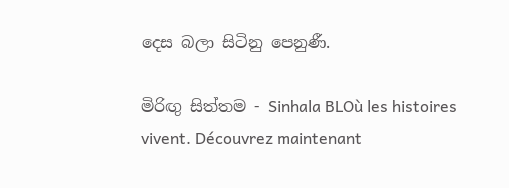දෙස බලා සිටිනු පෙනුණී.

මිරිඟු සිත්තම - Sinhala BLOù les histoires vivent. Découvrez maintenant